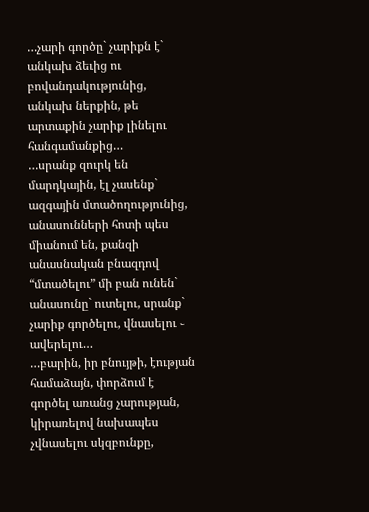…չարի գործը` չարիքն է` անկախ ձեւից ու բովանդակությունից, անկախ ներքին, թե արտաքին չարիք լինելու հանգամանքից…
…սրանք զուրկ են մարդկային, էլ չասենք` ազգային մտածողությունից, անասունների հոտի պես միանում են, քանզի անասնական բնազդով “մտածելու” մի բան ունեն` անասունը` ուտելու, սրանք` չարիք գործելու, վնասելու ֊ ավերելու…
…բարին, իր բնույթի, էության համաձայն, փորձում է գործել առանց չարության, կիրառելով նախապես չվնասելու սկզբունքը,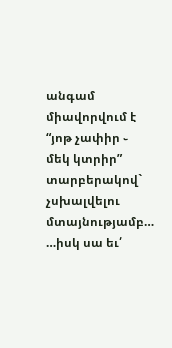անգամ միավորվում է “յոթ չափիր ֊ մեկ կտրիր” տարբերակով` չսխալվելու մտայնությամբ…
…իսկ սա եւ՛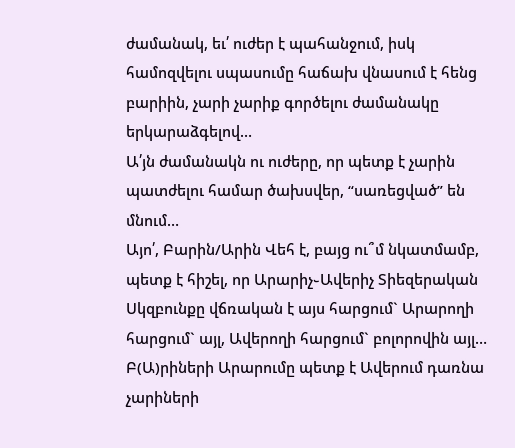ժամանակ, եւ՛ ուժեր է պահանջում, իսկ համոզվելու սպասումը հաճախ վնասում է հենց բարիին, չարի չարիք գործելու ժամանակը երկարաձգելով…
Ա՛յն ժամանակն ու ուժերը, որ պետք է չարին պատժելու համար ծախսվեր, “սառեցված” են մնում…
Այո՛, Բարին/Արին Վեհ է, բայց ու՞մ նկատմամբ, պետք է հիշել, որ Արարիչ֊Ավերիչ Տիեզերական Սկզբունքը վճռական է այս հարցում` Արարողի հարցում` այլ, Ավերողի հարցում` բոլորովին այլ…
Բ(Ա)րիների Արարումը պետք է Ավերում դառնա չարիների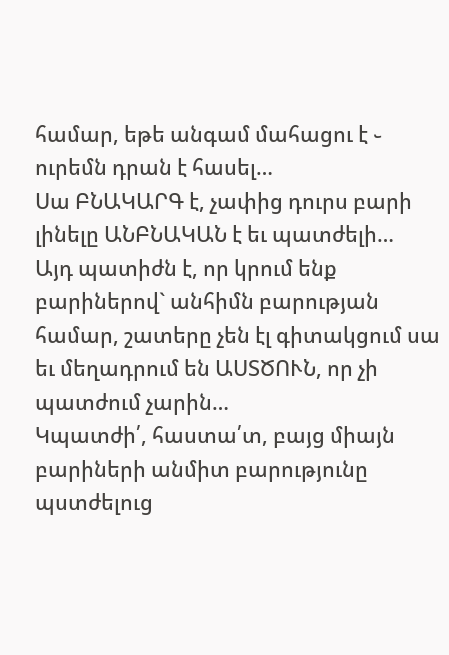համար, եթե անգամ մահացու է ֊ ուրեմն դրան է հասել…
Սա ԲՆԱԿԱՐԳ է, չափից դուրս բարի լինելը ԱՆԲՆԱԿԱՆ է եւ պատժելի…
Այդ պատիժն է, որ կրում ենք բարիներով` անհիմն բարության համար, շատերը չեն էլ գիտակցում սա եւ մեղադրում են ԱՍՏԾՈՒՆ, որ չի պատժում չարին…
Կպատժի՛, հաստա՛տ, բայց միայն բարիների անմիտ բարությունը պստժելուց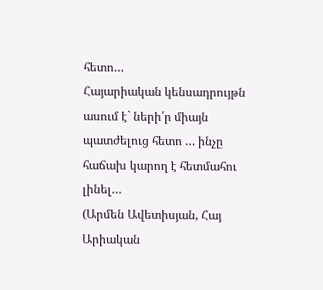հետո…
Հայարիական կենսադրույթն ասում է` ների՛ր միայն պատժելուց հետո … ինչը հաճախ կարող է հետմահու լինել…
(Արմեն Ավետիսյան, Հայ Արիական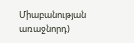Միաբանության առաջնորդ)